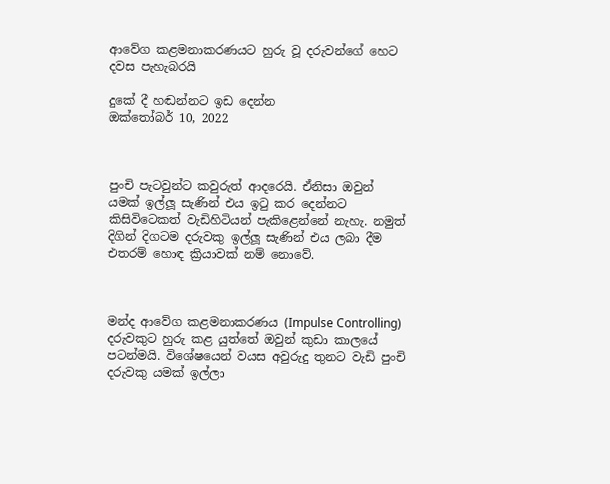ආවේග කළමනාකරණයට හුරු වූ දරුවන්ගේ හෙට දවස පැහැබරයි

දුකේ දී හඬන්නට ඉඩ දෙන්න
ඔක්තෝබර් 10, 2022



පුංචි පැටවුන්ට කවුරුත් ආදරෙයි. ඒනිසා ඔවුන් යමක් ඉල්ලූ සැණින් එය ඉටු කර දෙන්නට කිසිවිටෙකත් වැඩිහිටියන් පැකිළෙන්නේ නැහැ. නමුත් දිගින් දිගටම දරුවකු ඉල්ලූ සැණින් එය ලබා දීම එතරම් හොඳ ක්‍රියාවක් නම් නොවේ.



මන්ද ආවේග කළමනාකරණය (Impulse Controlling) දරුවකුට හුරු කළ යුත්තේ ඔවුන් කුඩා කාලයේ පටන්මයි. විශේෂයෙන් වයස අවුරුදු තුනට වැඩි පුංචි දරුවකු යමක් ඉල්ලා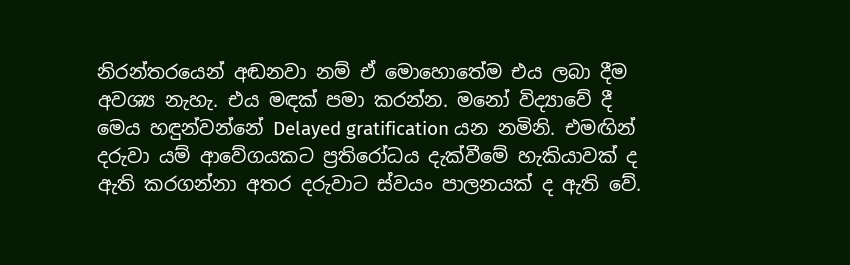නිරන්තරයෙන් අඬනවා නම් ඒ මොහොතේම එය ලබා දීම අවශ්‍ය නැහැ. එය මඳක් පමා කරන්න. මනෝ විද්‍යාවේ දී මෙය හඳුන්වන්නේ Delayed gratification යන නමිනි. එමඟින් දරුවා යම් ආවේගයකට ප්‍රතිරෝධය දැක්වීමේ හැකියාවක් ද ඇති කරගන්නා අතර දරුවාට ස්වයං පාලනයක් ද ඇති වේ.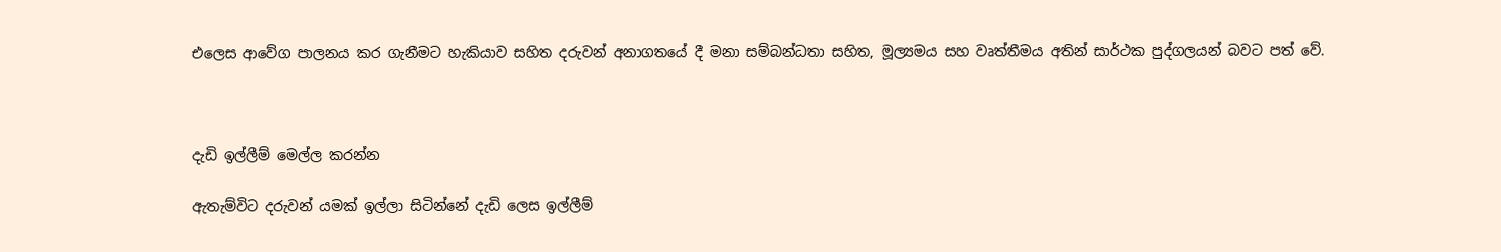එලෙස ආවේග පාලනය කර ගැනීමට හැකියාව සහිත දරුවන් අනාගතයේ දී මනා සම්බන්ධතා සහිත, මූල්‍යමය සහ වෘත්තීමය අතින් සාර්ථක පුද්ගලයන් බවට පත් වේ.



දැඩි ඉල්ලීම් මෙල්ල කරන්න

ඇතැම්විට දරුවන් යමක් ඉල්ලා සිටින්නේ දැඩි ලෙස ඉල්ලීම්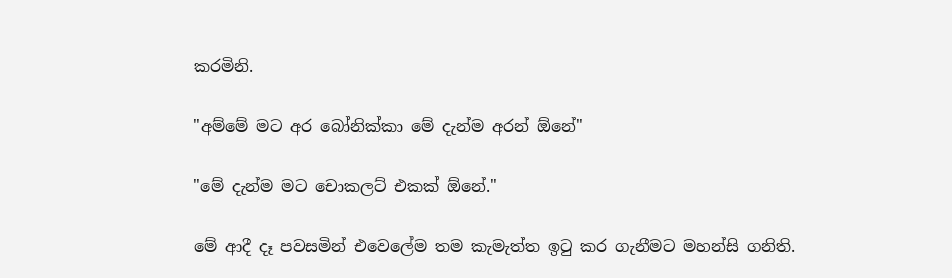කරමිනි.

"අම්මේ මට අර බෝනික්කා මේ දැන්ම අරන් ඕනේ"

"මේ දැන්ම මට චොකලට් එකක් ඕනේ."

මේ ආදී දෑ පවසමින් එවෙලේම තම කැමැත්ත ඉටු කර ගැනීමට මහන්සි ගනිති.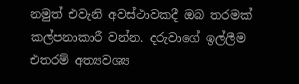නමුත් එවැනි අවස්ථාවකදී ඔබ තරමක් කල්පනාකාරී වන්න. දරුවාගේ ඉල්ලීම එතරම් අත්‍යවශ්‍ය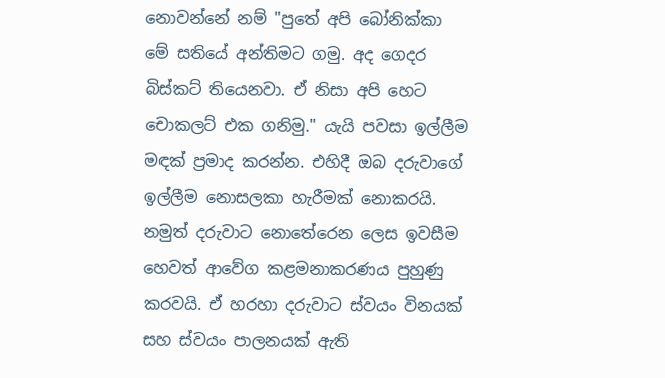නොවන්නේ නම් "පුතේ අපි බෝනික්කා මේ සතියේ අන්තිමට ගමු. අද ගෙදර බිස්කට් ති‍යෙනවා. ඒ නිසා අපි හෙට චොකලට් එක ගනිමු." යැයි පවසා ඉල්ලීම මඳක් ප්‍රමාද කරන්න. එහිදී ඔබ දරුවාගේ ඉල්ලීම නොසලකා හැරීමක් නොකරයි. නමුත් දරුවාට නොතේරෙන ලෙස ඉවසීම හෙවත් ආවේග කළමනාකරණය පුහුණු කරවයි. ඒ හරහා දරුවාට ස්වයං විනයක් සහ ස්වයං පාලනයක් ඇති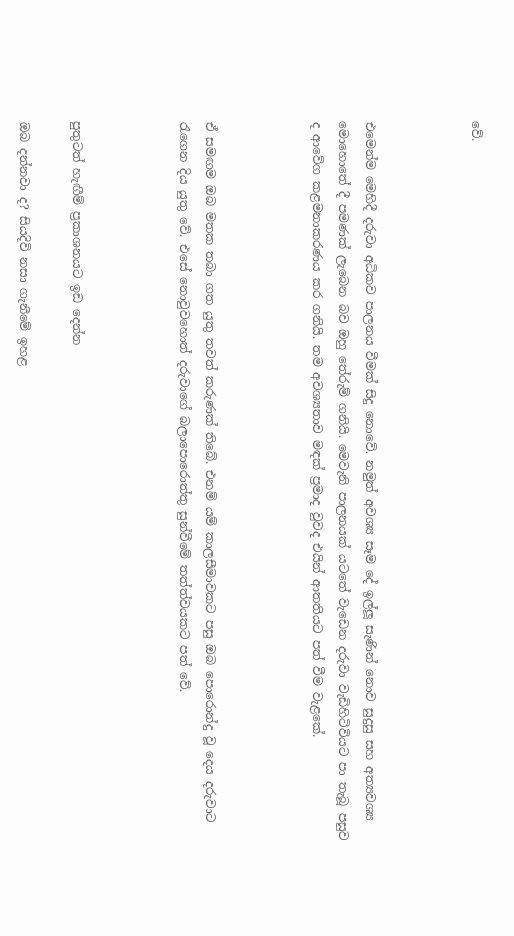වේ.



එමෙන්ම මෙහිදී දරුවා අධිකව පාලනය වීමක් සිදු නොවේ. නමුත් අවශ්‍ය සෑම දේ ඉල්ලූ සැණින් නොව සුදුසු සහ අත්‍යවශ්‍ය මොහොතේ දී පමණක් ලැබෙන බව ඔහු තේරුම් ගනියි. මෙවැනි පාලනයක් යටතේ වැඩෙන දරුවා වැඩිහිටිවියට පා තැබූ පසුව ද ආවේග කළමනාකරණය කර ගනියි. තම අවශ්‍යතාව මඳක් ප්‍රමාද වුවද එයින් ආතතියට පත් වීම වැළකේ.



ඒ සමඟම ඔබ මතක තබා ගත යුතු තවත් කරුණක් තිබේ. එනම් යම් කාලසීමාවකට පසු ඔබ පොරොන්දු වූ දෙය දරුවාට රැගෙන දිය යුතු වේ. එසේ නොවුවහොත් දරුවාගේ බලාපොරොත්තු සුන්වීමේ තත්ත්වයකට පත් වේ.



පුතුටත් හැඟීම් ප්‍රකාශනයට ඉඩ දෙන්න

ඔබ දන්නවා ද? සියදිවි නසා ගැනීමේ ඉහළ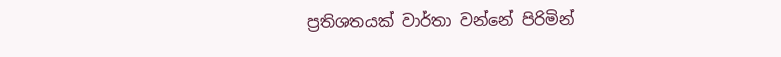ප්‍රතිශතයක් වාර්තා වන්නේ පිරිමින්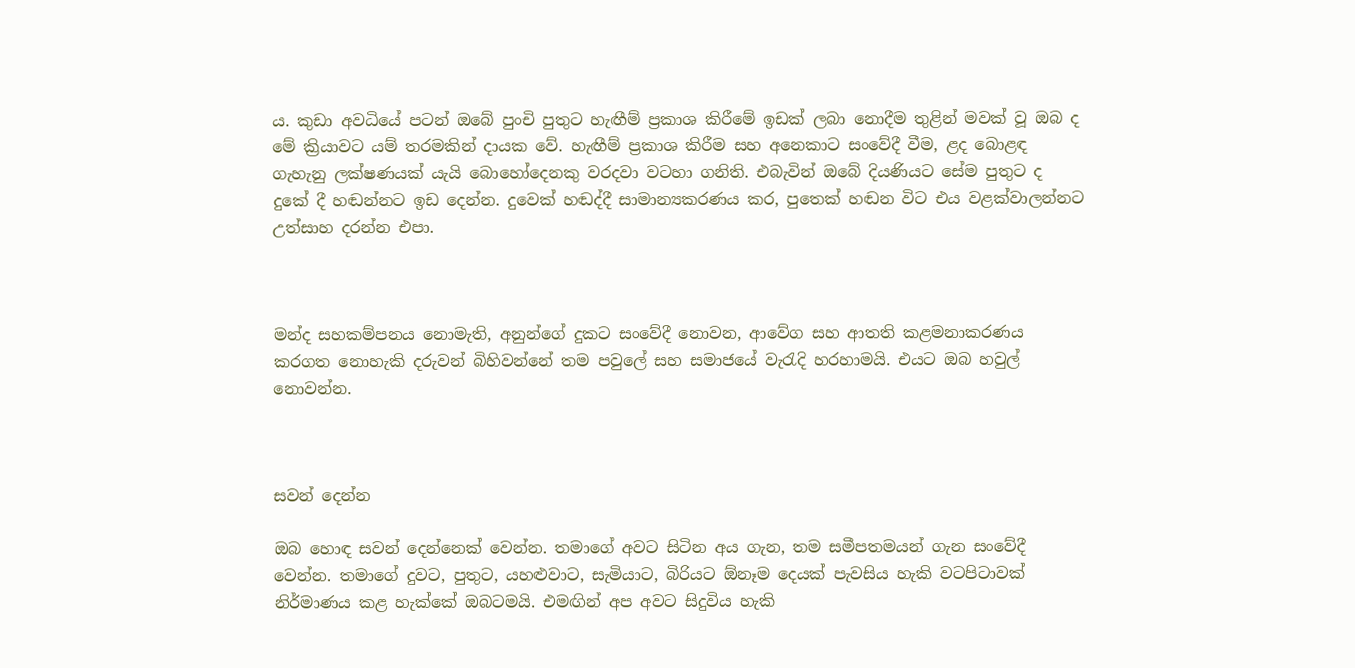ය. කුඩා අවධියේ පටන් ඔබේ පුංචි පුතුට හැඟීම් ප්‍රකාශ කිරීමේ ඉඩක් ලබා නොදීම තුළින් මවක් වූ ඔබ ද මේ ක්‍රියාවට යම් තරමකින් දායක වේ. හැඟීම් ප්‍රකාශ කිරීම සහ අනෙකාට සංවේදී වීම, ළද බොළඳ ගැහැනු ලක්ෂණයක් යැයි බොහෝදෙනකු වරදවා වටහා ගනිති. එබැවින් ඔබේ දියණියට සේම පුතුට ද දුකේ දී හඬන්නට ඉඩ දෙන්න. දුවෙක් හඬද්දී සාමාන්‍යකරණය කර, පුතෙක් හඬන විට එය වළක්වාලන්නට උත්සාහ දරන්න එපා.



මන්ද සහකම්පනය නොමැති, අනුන්ගේ දුකට සංවේදී නොවන, ආවේග සහ ආතති කළමනාකරණය කරගත නොහැකි දරුවන් බිහිවන්නේ තම පවුලේ සහ සමාජයේ වැරැදි හරහාමයි. එයට ඔබ හවුල් නොවන්න.



සවන් දෙන්න

ඔබ හොඳ සවන් දෙන්නෙක් වෙන්න. තමාගේ අවට සිටින අය ගැන, තම සමීපතමයන් ගැන සංවේදී වෙන්න. තමාගේ දුවට, පුතුට, යහළුවාට, සැමියාට, බිරියට ඕනෑම දෙයක් පැවසිය හැකි වටපිටාවක් නිර්මාණය කළ හැක්කේ ඔබටමයි. එමඟින් අප අවට සිදුවිය හැකි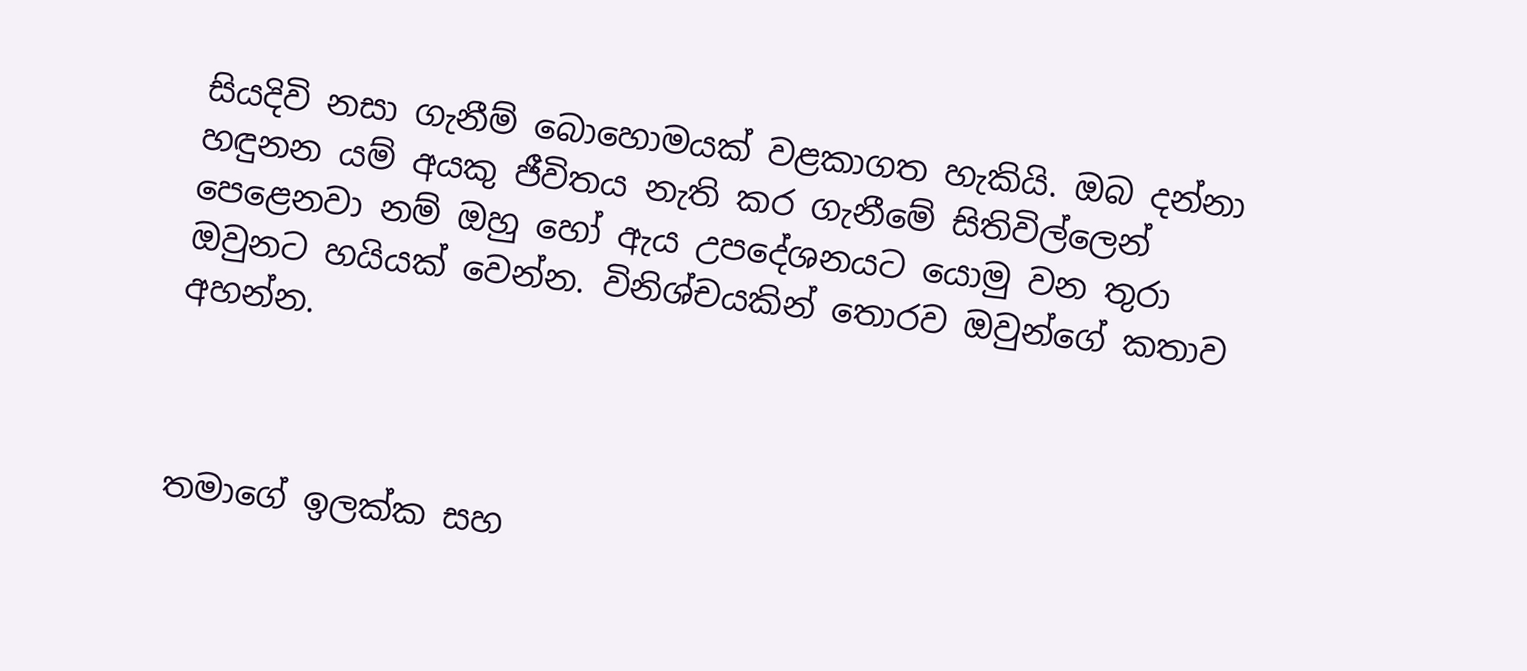සියදිවි නසා ගැනීම් බොහොමයක් වළකාගත හැකියි. ඔබ දන්නා හඳුනන යම් අයකු ජීවිතය නැති කර ගැනීමේ සිතිවිල්ලෙන් පෙළෙනවා නම් ඔහු හෝ ඇය උපදේශනයට යොමු වන තුරා ඔවුනට හයියක් වෙන්න. විනිශ්චයකින් තොරව ඔවුන්ගේ කතාව අහන්න.



තමාගේ ඉලක්ක සහ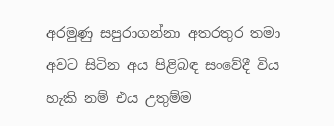අරමුණු සපුරාගන්නා අතරතුර තමා අවට සිටින අය පිළිබඳ සංවේදී විය හැකි නම් එය උතුම්ම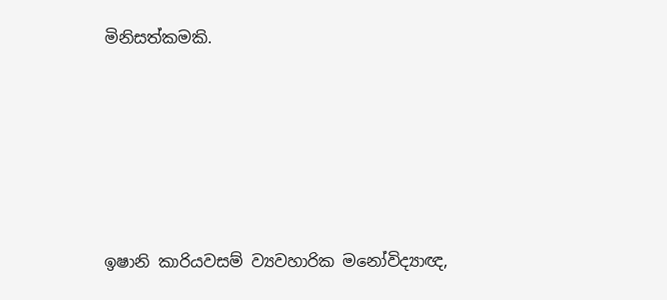මිනිසත්කමකි.





ඉෂානි කාරියවසම් ව්‍යවහාරික මනෝවිද්‍යාඥ,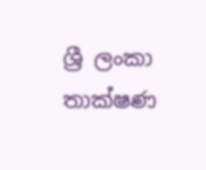ශ්‍රී ලංකා තාක්ෂණ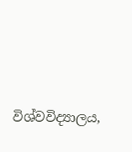විශ්වවිද්‍යාලය,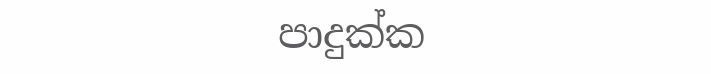පාදුක්ක